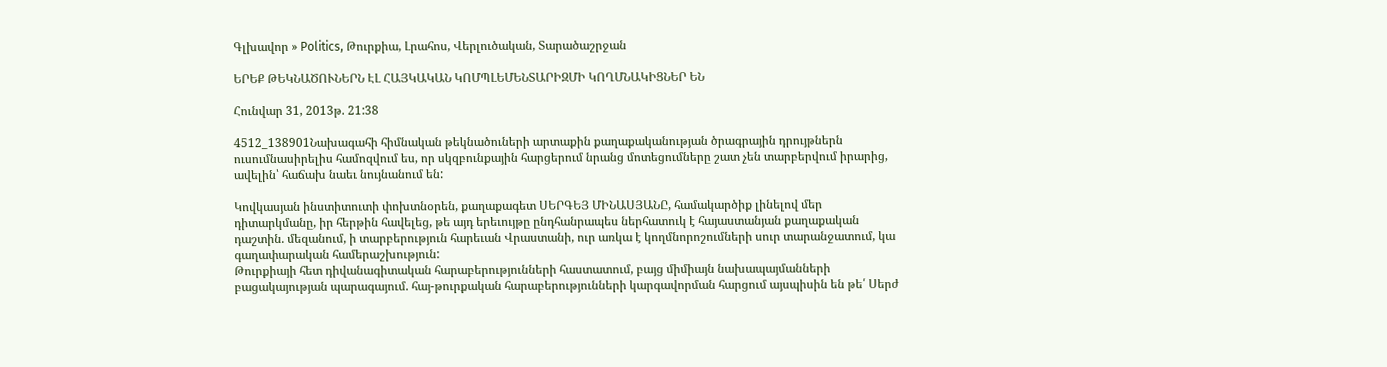Գլխավոր » Politics, Թուրքիա, Լրահոս, Վերլուծական, Տարածաշրջան

ԵՐԵՔ ԹԵԿՆԱԾՈՒՆԵՐՆ ԷԼ ՀԱՅԿԱԿԱՆ ԿՈՄՊԼԵՄԵՆՏԱՐԻԶՄԻ ԿՈՂՄՆԱԿԻՑՆԵՐ ԵՆ

Հունվար 31, 2013թ. 21:38

4512_138901Նախագահի հիմնական թեկնածուների արտաքին քաղաքականության ծրագրային դրույթներն ուսումնասիրելիս համոզվում ես, որ սկզբունքային հարցերում նրանց մոտեցումները շատ չեն տարբերվում իրարից, ավելին՝ հաճախ նաեւ նույնանում են:

Կովկասյան ինստիտուտի փոխտնօրեն, քաղաքագետ ՍԵՐԳԵՅ ՄԻՆԱՍՅԱՆԸ, համակարծիք լինելով մեր դիտարկմանը, իր հերթին հավելեց, թե այդ երեւույթը ընդհանրապես ներհատուկ է հայաստանյան քաղաքական դաշտին. մեզանում, ի տարբերություն հարեւան Վրաստանի, ուր առկա է կողմնորոշումների սուր տարանջատում, կա գաղափարական համերաշխություն:
Թուրքիայի հետ դիվանագիտական հարաբերությունների հաստատում, բայց միմիայն նախապայմանների բացակայության պարագայում. հայ-թուրքական հարաբերությունների կարգավորման հարցում այսպիսին են թե՛ Սերժ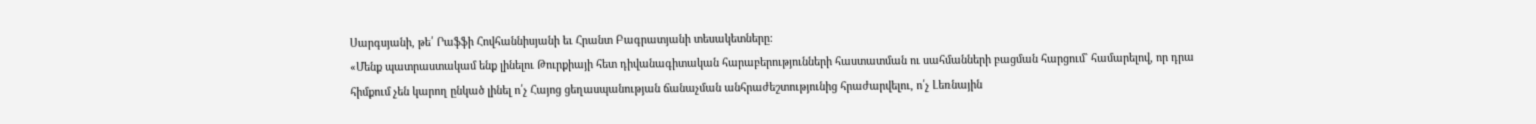Սարգսյանի, թե՛ Րաֆֆի Հովհաննիսյանի եւ Հրանտ Բագրատյանի տեսակետները:
«Մենք պատրաստակամ ենք լինելու Թուրքիայի հետ դիվանագիտական հարաբերությունների հաստատման ու սահմանների բացման հարցում` համարելով, որ դրա հիմքում չեն կարող ընկած լինել ո՛չ Հայոց ցեղասպանության ճանաչման անհրաժեշտությունից հրաժարվելու, ո՛չ Լեռնային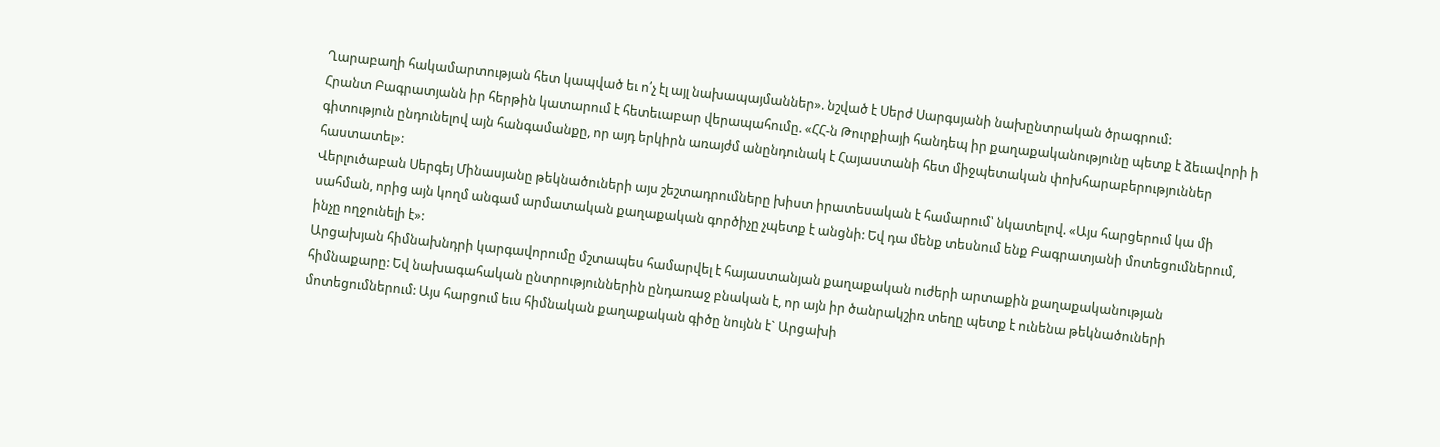Ղարաբաղի հակամարտության հետ կապված եւ ո՛չ էլ այլ նախապայմաններ». նշված է Սերժ Սարգսյանի նախընտրական ծրագրում:
Հրանտ Բագրատյանն իր հերթին կատարում է հետեւաբար վերապահումը. «ՀՀ-ն Թուրքիայի հանդեպ իր քաղաքականությունը պետք է ձեւավորի ի գիտություն ընդունելով այն հանգամանքը, որ այդ երկիրն առայժմ անընդունակ է Հայաստանի հետ միջպետական փոխհարաբերություններ հաստատել»:
Վերլուծաբան Սերգեյ Մինասյանը թեկնածուների այս շեշտադրումները խիստ իրատեսական է համարում՝ նկատելով. «Այս հարցերում կա մի սահման, որից այն կողմ անգամ արմատական քաղաքական գործիչը չպետք է անցնի: Եվ դա մենք տեսնում ենք Բագրատյանի մոտեցումներում, ինչը ողջունելի է»:
Արցախյան հիմնախնդրի կարգավորումը մշտապես համարվել է հայաստանյան քաղաքական ուժերի արտաքին քաղաքականության հիմնաքարը: Եվ նախագահական ընտրություններին ընդառաջ բնական է, որ այն իր ծանրակշիռ տեղը պետք է ունենա թեկնածուների մոտեցումներում: Այս հարցում եւս հիմնական քաղաքական գիծը նույնն է` Արցախի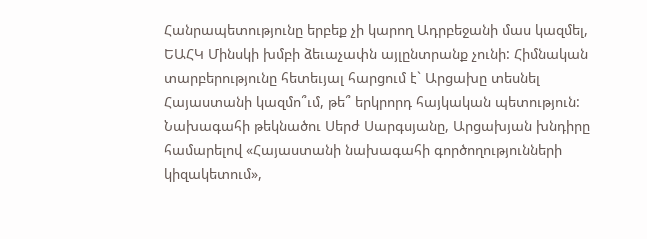Հանրապետությունը երբեք չի կարող Ադրբեջանի մաս կազմել, ԵԱՀԿ Մինսկի խմբի ձեւաչափն այլընտրանք չունի: Հիմնական տարբերությունը հետեւյալ հարցում է` Արցախը տեսնել Հայաստանի կազմո՞ւմ, թե՞ երկրորդ հայկական պետություն:
Նախագահի թեկնածու Սերժ Սարգսյանը, Արցախյան խնդիրը համարելով «Հայաստանի նախագահի գործողությունների կիզակետում»,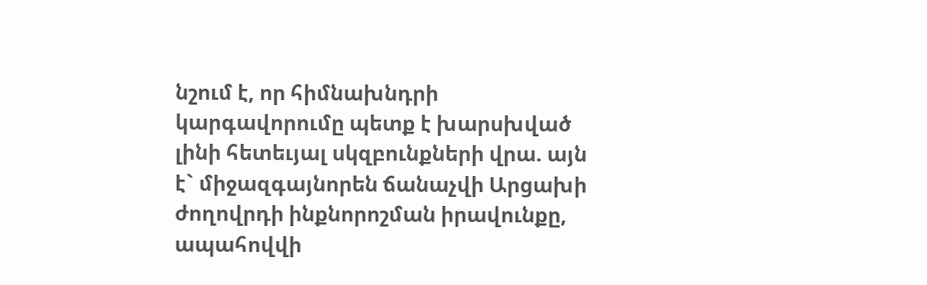նշում է, որ հիմնախնդրի կարգավորումը պետք է խարսխված լինի հետեւյալ սկզբունքների վրա. այն է` միջազգայնորեն ճանաչվի Արցախի ժողովրդի ինքնորոշման իրավունքը, ապահովվի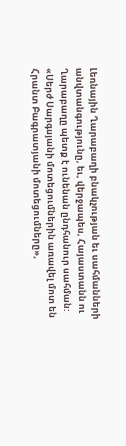Լեռնային Ղարաբաղի բնակչության եւ սահմանների անվտանգությունը, եւ, վերջապես, Հայաստանն ու Ղարաբաղը պետք է ունենան ընդհանուր սահման:
«Սերժ Սարգսյանի մոտեցումներին առավել մոտ են Հրանտ Բագրատյանի մոտեցումները»,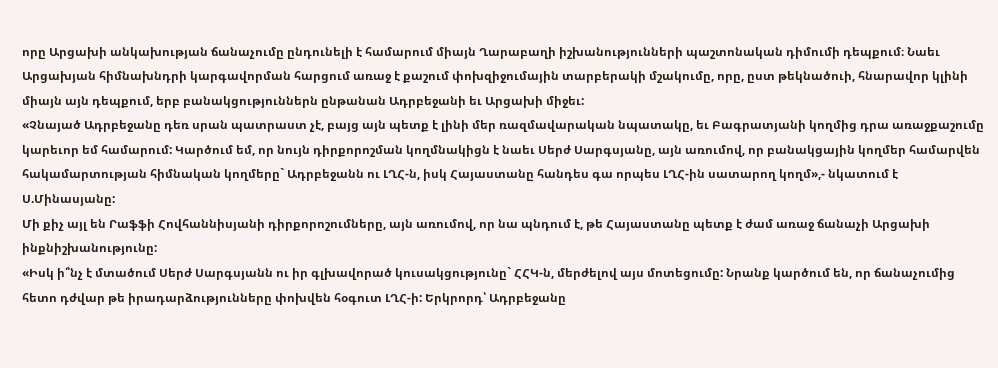որը Արցախի անկախության ճանաչումը ընդունելի է համարում միայն Ղարաբաղի իշխանությունների պաշտոնական դիմումի դեպքում։ Նաեւ Արցախյան հիմնախնդրի կարգավորման հարցում առաջ է քաշում փոխզիջումային տարբերակի մշակումը, որը, ըստ թեկնածուի, հնարավոր կլինի միայն այն դեպքում, երբ բանակցություններն ընթանան Ադրբեջանի եւ Արցախի միջեւ:
«Չնայած Ադրբեջանը դեռ սրան պատրաստ չէ, բայց այն պետք է լինի մեր ռազմավարական նպատակը, եւ Բագրատյանի կողմից դրա առաջքաշումը կարեւոր եմ համարում: Կարծում եմ, որ նույն դիրքորոշման կողմնակիցն է նաեւ Սերժ Սարգսյանը, այն առումով, որ բանակցային կողմեր համարվեն հակամարտության հիմնական կողմերը` Ադրբեջանն ու ԼՂՀ-ն, իսկ Հայաստանը հանդես գա որպես ԼՂՀ-ին սատարող կողմ»,- նկատում է Ս.Մինասյանը:
Մի քիչ այլ են Րաֆֆի Հովհաննիսյանի դիրքորոշումները, այն առումով, որ նա պնդում է, թե Հայաստանը պետք է ժամ առաջ ճանաչի Արցախի ինքնիշխանությունը:
«Իսկ ի՞նչ է մտածում Սերժ Սարգսյանն ու իր գլխավորած կուսակցությունը` ՀՀԿ-ն, մերժելով այս մոտեցումը: Նրանք կարծում են, որ ճանաչումից հետո դժվար թե իրադարձությունները փոխվեն հօգուտ ԼՂՀ-ի: Երկրորդ՝ Ադրբեջանը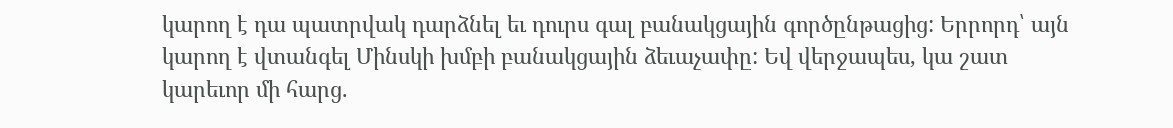կարող է դա պատրվակ դարձնել եւ դուրս գալ բանակցային գործընթացից: Երրորդ՝ այն կարող է վտանգել Մինսկի խմբի բանակցային ձեւաչափը: Եվ վերջապես, կա շատ կարեւոր մի հարց.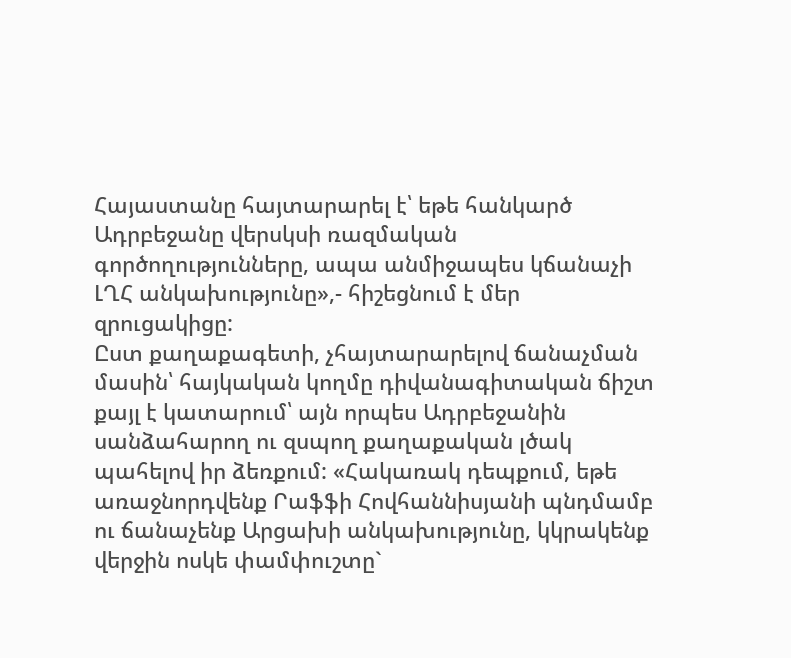Հայաստանը հայտարարել է՝ եթե հանկարծ Ադրբեջանը վերսկսի ռազմական գործողությունները, ապա անմիջապես կճանաչի ԼՂՀ անկախությունը»,- հիշեցնում է մեր զրուցակիցը:
Ըստ քաղաքագետի, չհայտարարելով ճանաչման մասին՝ հայկական կողմը դիվանագիտական ճիշտ քայլ է կատարում՝ այն որպես Ադրբեջանին սանձահարող ու զսպող քաղաքական լծակ պահելով իր ձեռքում: «Հակառակ դեպքում, եթե առաջնորդվենք Րաֆֆի Հովհաննիսյանի պնդմամբ ու ճանաչենք Արցախի անկախությունը, կկրակենք վերջին ոսկե փամփուշտը`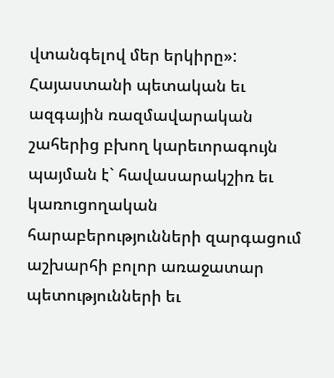վտանգելով մեր երկիրը»:
Հայաստանի պետական եւ ազգային ռազմավարական շահերից բխող կարեւորագույն պայման է` հավասարակշիռ եւ կառուցողական հարաբերությունների զարգացում աշխարհի բոլոր առաջատար պետությունների եւ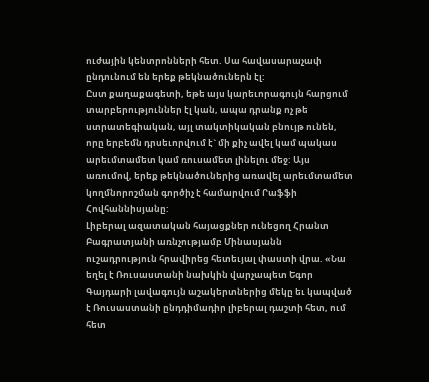ուժային կենտրոնների հետ. Սա հավասարաչափ ընդունում են երեք թեկնածուներն էլ:
Ըստ քաղաքագետի, եթե այս կարեւորագույն հարցում տարբերություններ էլ կան, ապա դրանք ոչ թե ստրատեգիական, այլ տակտիկական բնույթ ունեն, որը երբեմն դրսեւորվում է` մի քիչ ավել կամ պակաս արեւմտամետ կամ ռուսամետ լինելու մեջ: Այս առումով, երեք թեկնածուներից առավել արեւմտամետ կողմնորոշման գործիչ է համարվում Րաֆֆի Հովհաննիսյանը:
Լիբերալ ազատական հայացքներ ունեցող Հրանտ Բագրատյանի առնչությամբ Մինասյանն ուշադրություն հրավիրեց հետեւյալ փաստի վրա. «Նա եղել է Ռուսաստանի նախկին վարչապետ Եգոր Գայդարի լավագույն աշակերտներից մեկը եւ կապված է Ռուսաստանի ընդդիմադիր լիբերալ դաշտի հետ, ում հետ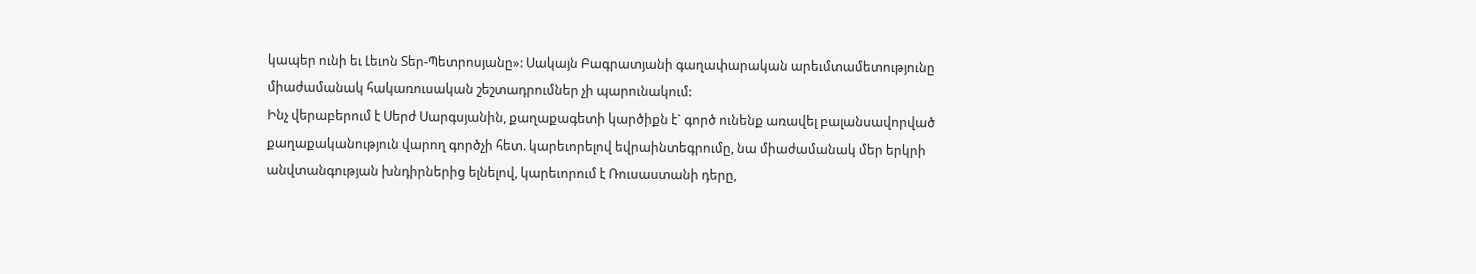կապեր ունի եւ Լեւոն Տեր-Պետրոսյանը»: Սակայն Բագրատյանի գաղափարական արեւմտամետությունը միաժամանակ հակառուսական շեշտադրումներ չի պարունակում:
Ինչ վերաբերում է Սերժ Սարգսյանին, քաղաքագետի կարծիքն է` գործ ունենք առավել բալանսավորված քաղաքականություն վարող գործչի հետ. կարեւորելով եվրաինտեգրումը, նա միաժամանակ մեր երկրի անվտանգության խնդիրներից ելնելով, կարեւորում է Ռուսաստանի դերը,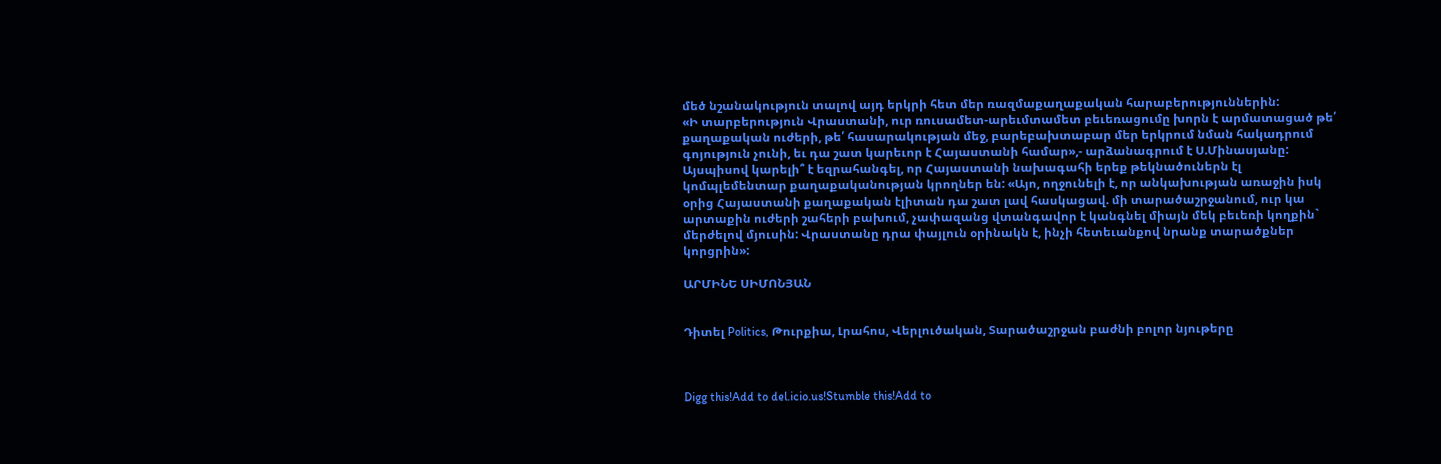մեծ նշանակություն տալով այդ երկրի հետ մեր ռազմաքաղաքական հարաբերություններին:
«Ի տարբերություն Վրաստանի, ուր ռուսամետ-արեւմտամետ բեւեռացումը խորն է արմատացած թե՛ քաղաքական ուժերի, թե՛ հասարակության մեջ, բարեբախտաբար մեր երկրում նման հակադրում գոյություն չունի, եւ դա շատ կարեւոր է Հայաստանի համար»,- արձանագրում է Ս.Մինասյանը:
Այսպիսով կարելի՞ է եզրահանգել, որ Հայաստանի նախագահի երեք թեկնածուներն էլ կոմպլեմենտար քաղաքականության կրողներ են: «Այո, ողջունելի է, որ անկախության առաջին իսկ օրից Հայաստանի քաղաքական էլիտան դա շատ լավ հասկացավ. մի տարածաշրջանում, ուր կա արտաքին ուժերի շահերի բախում, չափազանց վտանգավոր է կանգնել միայն մեկ բեւեռի կողքին` մերժելով մյուսին: Վրաստանը դրա փայլուն օրինակն է, ինչի հետեւանքով նրանք տարածքներ կորցրին»:

ԱՐՄԻՆԵ ՍԻՄՈՆՅԱՆ


Դիտել Politics, Թուրքիա, Լրահոս, Վերլուծական, Տարածաշրջան բաժնի բոլոր նյութերը



Digg this!Add to del.icio.us!Stumble this!Add to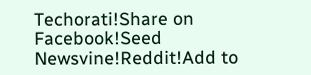Techorati!Share on Facebook!Seed Newsvine!Reddit!Add to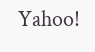Yahoo!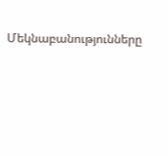Մեկնաբանությունները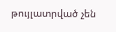թույլատրված չեն